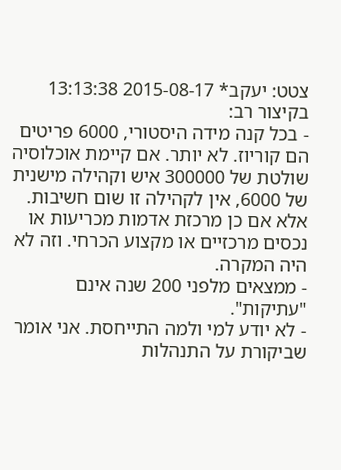צטט: יעקב* 2015-08-17 13:13:38
בקיצור רב:
- בכל קנה מידה היסטורי, 6000 פריטים הם קוריוז. לא יותר. אם קיימת אוכלוסיה שולטת של 300000 איש וקהילה מישנית של 6000, אין לקהילה זו שום חשיבות. אלא אם כן מרכזת אדמות מכריעות או נכסים מרכזיים או מקצוע הכרחי. וזה לא היה המקרה.
- ממצאים מלפני 200 שנה אינם "עתיקות".
- לא יודע למי ולמה התייחסת. אני אומר שביקורת על התנהלות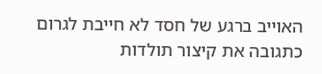האוייב ברגע של חסד לא חייבת לגרום כתגובה את קיצור תולדות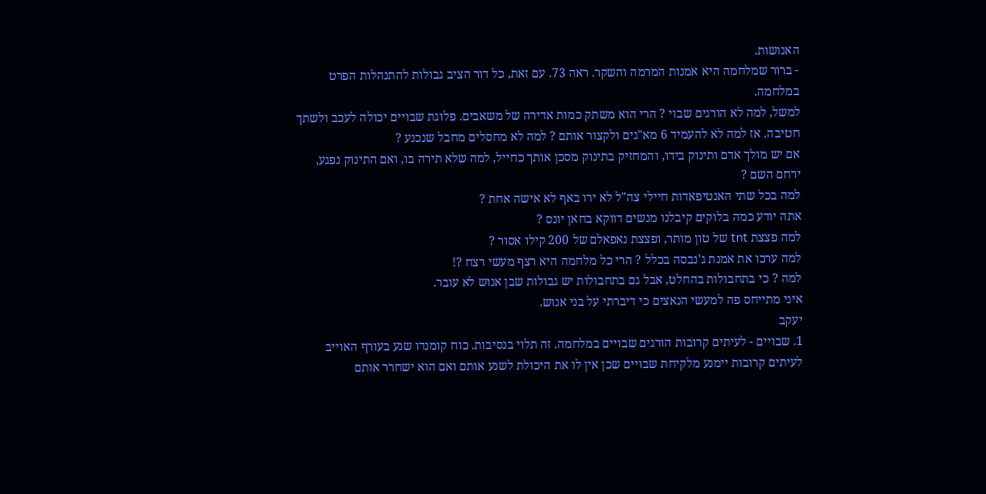האנושות.
- ברור שמלחמה היא אמנות המרמה והשקר. ראה 73. עם זאת, כל דור הציב גבולות להתנהלות הפרט במלחמה.
למשל, למה לא הורגים שבוי ? הרי הוא משתק כמות אדירה של משאבים. פלוגת שבויים יכולה לעכב ולשתך חטיבה. אז למה לא להעמיד 6 מא"גים ולקצור אותם ? למה לא מחסלים מחבל שנכנע ?
אם יש מולך אדם ותינוק בידו, והמחזיק בתינוק מסכן אותך כחייל, למה שלא תירה בו, ואם התינוק נפגע, ירחם השם ?
למה בכל שתי האנטיפאדות חיילי צה"ל לא ירו באף לא אישה אחת ?
אתה יודע כמה בלוקים קיבלנו מנשים דווקא בחאן יונס ?
למה פצצת tnt של טון מותר, ופצצת נאפאלם של 200 קילו אסור ?
למה ערכו את אמנת ג'נבסה בכלל ? הרי כל מלחמה היא רצף מעשי רצח ?!
למה ? כי בתחבולות בהחלט, אבל גם בתחבולות יש גבולות שבן אנוש לא עובר.
איני מתייחס פה למעשי הנאצים כי דיברתי על בני אנוש.
יעקב
1. שבויים - לעיתים קרובות הורגים שבויים במלחמה. זה תלוי בנסיבות. כוח קומנדו שנע בעורף האוייב לעיתים קרובות יימנע מלקיחת שבויים שכן אין לו את היכולת לשנע אותם ואם הוא ישחרר אותם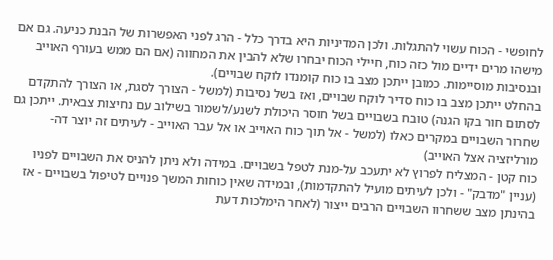לחופשי - הכוח עשוי להתגלות. ולכן המדיניות היא בדרך כלל - הרג לפני האפשרות של הבנת כניעה. גם אם מישהו מרים ידיים מול כזה כוח, חיילי הכוח יבחרו שלא להבין את המחווה (אם הם ממש בעורף האוייב ובנסיבות מוסיימות. כמובן ייתכן מצב בו כוח קומנדו לוקח שבויים).
בהחלט ייתכן מצב בו כוח סדיר לוקח שבויים, ואז בשל נסיבות (למשל - הצורך לסגת, או הצורך להתקדם לסתום חור בקו הגנה) טובח בשבויים בשל חוסר היכולת לשנע/לשמור בשילוב עם נחיצות צבאית. ייתכן גם שחרור השבויים במקרים כאלו (למשל - אל תוך כוח האוייב או אל עבר האוייב - לעיתים זה יוצר דה-מורליזציה אצל האוייב)
כוח קטן - המצליח לפרוץ לא יתעכב על-מנת לטפל בשבויים. במידה ולא ניתן להניס את השבויים לפניו (עניין "מדבק" - ולכן לעיתים מועיל להתקדמות), ובמידה שאין כוחות המשך פנויים לטיפול בשבויים - אז בהינתן מצב ששחרוו השבויים הרבים ייצור (לאחר הימלכות דעת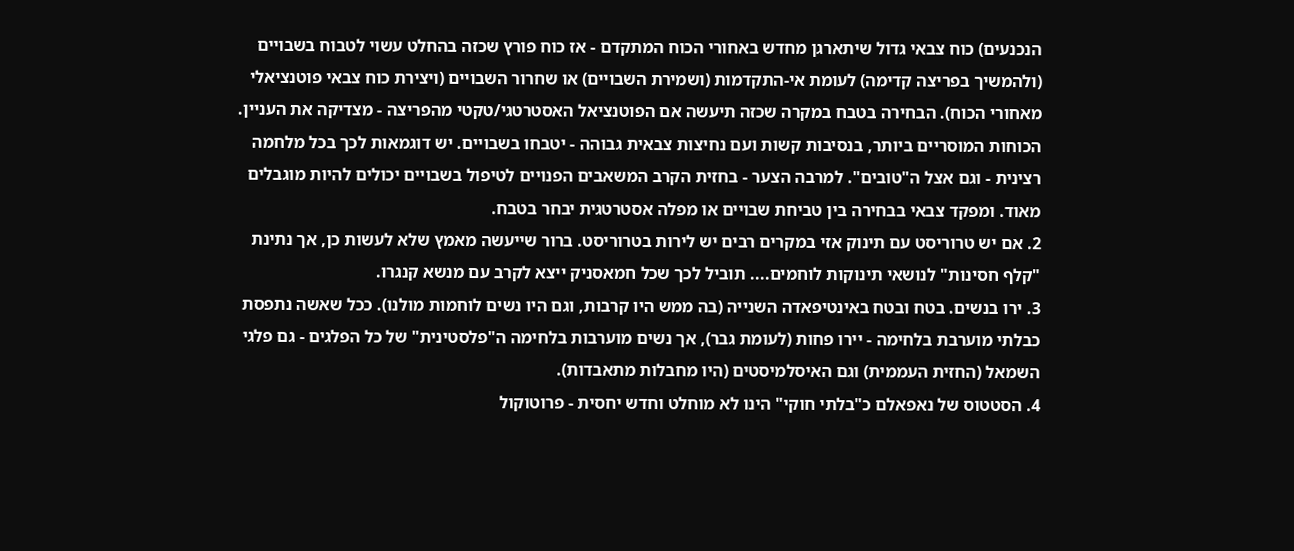הנכנעים) כוח צבאי גדול שיתארגן מחדש באחורי הכוח המתקדם - אז כוח פורץ שכזה בהחלט עשוי לטבוח בשבויים (ולהמשיך בפריצה קדימה) לעומת אי-התקדמות (ושמירת השבויים) או שחרור השבויים (ויצירת כוח צבאי פוטנציאלי מאחורי הכוח). הבחירה בטבח במקרה שכזה תיעשה אם הפוטנציאל האסטרטגי/טקטי מהפריצה - מצדיקה את העניין.
הכוחות המוסריים ביותר, בנסיבות קשות ועם נחיצות צבאית גבוהה - יטבחו בשבויים. יש דוגמאות לכך בכל מלחמה רצינית - וגם אצל ה"טובים". למרבה הצער - בחזית הקרב המשאבים הפנויים לטיפול בשבויים יכולים להיות מוגבלים מאוד. ומפקד צבאי בבחירה בין טביחת שבויים או מפלה אסטרטגית יבחר בטבח.
2. אם יש טרוריסט עם תינוק אזי במקרים רבים יש לירות בטרוריסט. ברור שייעשה מאמץ שלא לעשות כן, אך נתינת "קלף חסינות" לנושאי תינוקות לוחמים.... תוביל לכך שכל חמאסניק ייצא לקרב עם מנשא קנגרו.
3. ירו בנשים. בטח ובטח באינטיפאדה השנייה (בה ממש היו קרבות, וגם היו נשים לוחמות מולנו). ככל שאשה נתפסת כבלתי מוערבת בלחימה - יירו פחות (לעומת גבר), אך נשים מוערבות בלחימה ה"פלסטינית" של כל הפלגים - גם פלגי השמאל (החזית העממית) וגם האיסלמיסטים (היו מחבלות מתאבדות).
4. הסטטוס של נאפאלם כ"בלתי חוקי" הינו לא מוחלט וחדש יחסית - פרוטוקול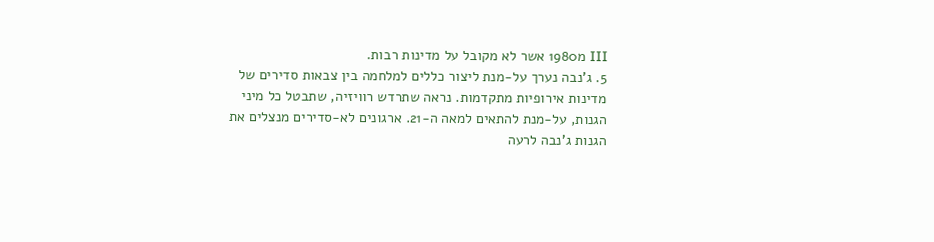III מ1980 אשר לא מקובל על מדינות רבות.
5. ג'נבה נערך על-מנת ליצור כללים למלחמה בין צבאות סדירים של מדינות אירופיות מתקדמות. נראה שתרדש רוויזיה, שתבטל כל מיני הגנות, על-מנת להתאים למאה ה-21. ארגונים לא-סדירים מנצלים את הגנות ג'נבה לרעה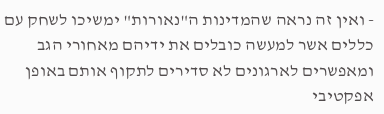- ואין זה נראה שהמדינות ה"נאורות" ימשיכו לשחק עם כללים אשר למעשה כובלים את ידיהם מאחורי הגב ומאפשרים לארגונים לא סדירים לתקוף אותם באופן אפקטיבי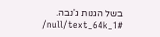בשל הגנות ג'נבה.
/null/text_64k_1#